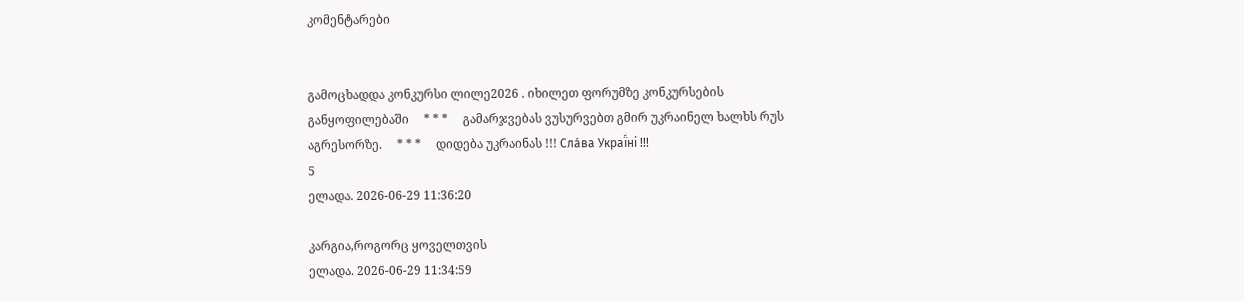კომენტარები


გამოცხადდა კონკურსი ლილე2026 . იხილეთ ფორუმზე კონკურსების განყოფილებაში     * * *     გამარჯვებას ვუსურვებთ გმირ უკრაინელ ხალხს რუს აგრესორზე.     * * *     დიდება უკრაინას !!! Сла́ва Украї́ні !!!
5
ელადა. 2026-06-29 11:36:20

კარგია,როგორც ყოველთვის
ელადა. 2026-06-29 11:34:59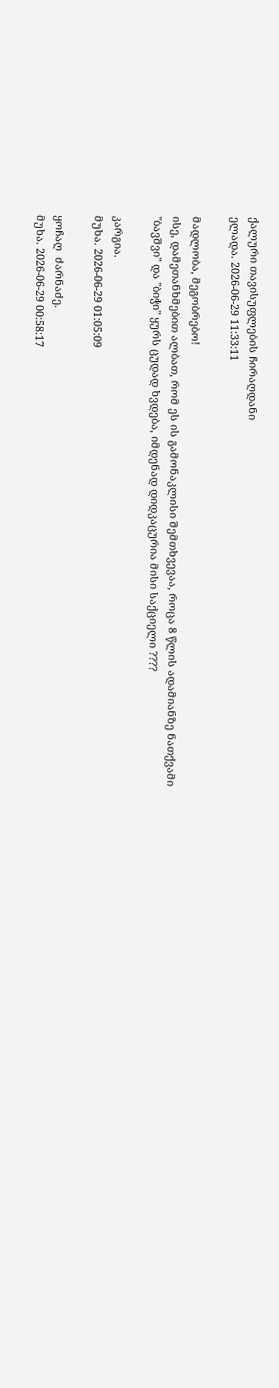ქალური თავისუფლების ჩირაღდანი
ელადა. 2026-06-29 11:33:11

მადლობა, მეგობრებო!
ისე, დამეთანხმებით ალბათ, რომ ეს ის გამონაკლისი შემთხვევაა, როცა 8 წლის ადამიანზე ნათქვამი "ბავშვი" და "ბიჭი" ყურს ცუდად ხვდება, იმდენად დიდკაცურია მისი საქციელი ????

კარგია.
მუხა. 2026-06-29 01:05:09

ყოჩაღ  ძარნაძე.
მუხა. 2026-06-29 00:58:17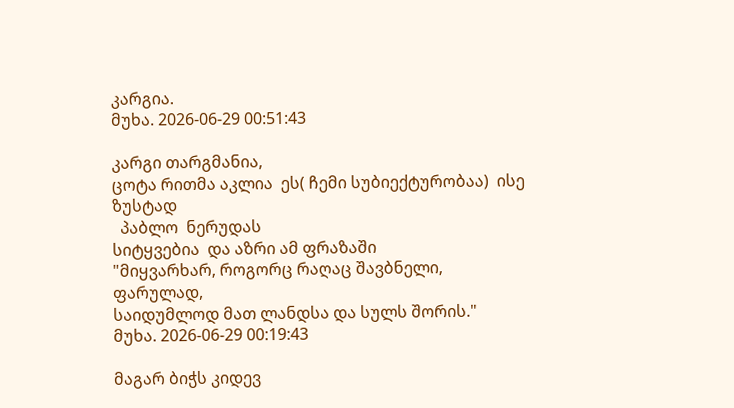კარგია.
მუხა. 2026-06-29 00:51:43

კარგი თარგმანია,
ცოტა რითმა აკლია  ეს( ჩემი სუბიექტურობაა)  ისე  ზუსტად
  პაბლო  ნერუდას
სიტყვებია  და აზრი ამ ფრაზაში
"მიყვარხარ, როგორც რაღაც შავბნელი,
ფარულად,
საიდუმლოდ მათ ლანდსა და სულს შორის."
მუხა. 2026-06-29 00:19:43

მაგარ ბიჭს კიდევ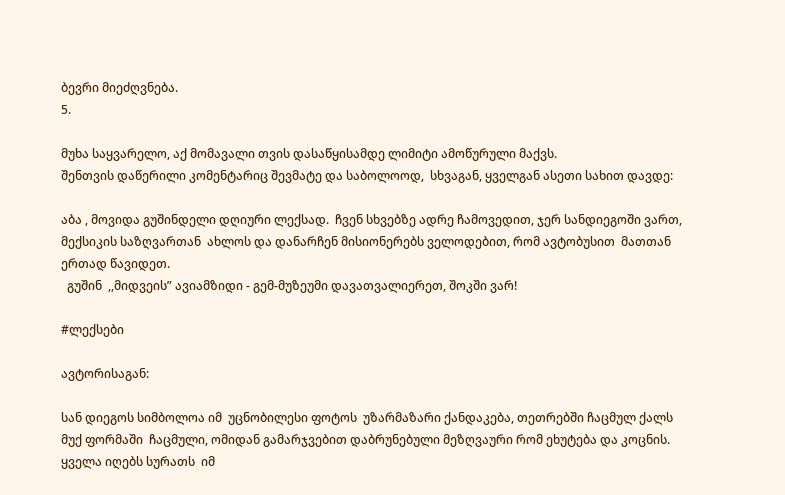ბევრი მიეძღვნება.
5.

მუხა საყვარელო, აქ მომავალი თვის დასაწყისამდე ლიმიტი ამოწურული მაქვს.
შენთვის დაწერილი კომენტარიც შევმატე და საბოლოოდ,  სხვაგან, ყველგან ასეთი სახით დავდე:

აბა , მოვიდა გუშინდელი დღიური ლექსად.  ჩვენ სხვებზე ადრე ჩამოვედით, ჯერ სანდიეგოში ვართ, მექსიკის საზღვართან  ახლოს და დანარჩენ მისიონერებს ველოდებით, რომ ავტობუსით  მათთან ერთად წავიდეთ.
  გუშინ  ,,მიდვეის” ავიამზიდი - გემ-მუზეუმი დავათვალიერეთ, შოკში ვარ!

#ლექსები

ავტორისაგან:

სან დიეგოს სიმბოლოა იმ  უცნობილესი ფოტოს  უზარმაზარი ქანდაკება, თეთრებში ჩაცმულ ქალს  მუქ ფორმაში  ჩაცმული, ომიდან გამარჯვებით დაბრუნებული მეზღვაური რომ ეხუტება და კოცნის. ყველა იღებს სურათს  იმ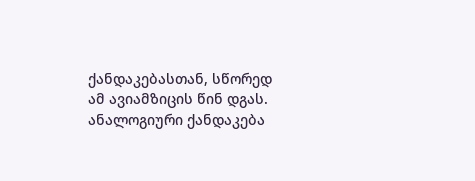ქანდაკებასთან, სწორედ ამ ავიამზიცის წინ დგას.
ანალოგიური ქანდაკება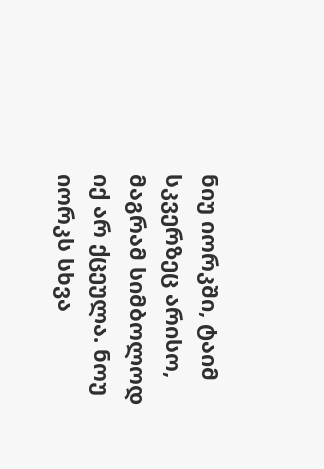ნიუ იორკში, ტაიმ სკვერზეც არისო, მაგრამ სიმბოლოდ იქ არ ქცეულა. ნოუ იორკს სხვა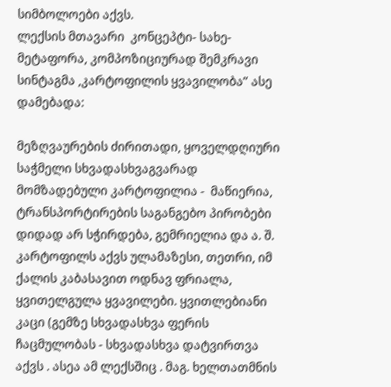სიმბოლოები აქვს.
ლექსის მთავარი  კონცეპტი- სახე- მეტაფორა, კომპოზიციურად შემკრავი სინტაგმა ,კარტოფილის ყვავილობა” ასე დამებადა:

მეზღვაურების ძირითადი, ყოველდღიური საჭმელი სხვადასხვაგვარად მომზადებული კარტოფილია -  მაწიერია, ტრანსპორტირების საგანგებო პირობები დიდად არ სჭირდება, გემრიელია და ა. შ.
კარტოფილს აქვს ულამაზესი, თეთრი, იმ ქალის კაბასავით ოდნავ ფრიალა, ყვითელგულა ყვავილები. ყვითლებიანი კაცი (გემზე სხვადასხვა ფერის ჩაცმულობას - სხვადასხვა დატვირთვა აქვს . ასეა ამ ლექსშიც . მაგ. ხელთათმნის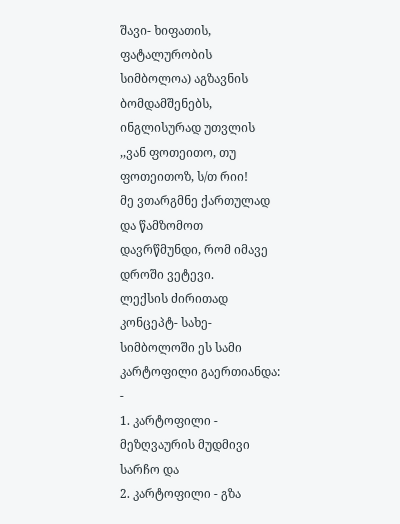შავი- ხიფათის, ფატალურობის სიმბოლოა) აგზავნის ბომდამშენებს, ინგლისურად უთვლის ,,ვან ფოთეითო, თუ ფოთეითოზ, ს/თ რიი!
მე ვთარგმნე ქართულად და წამზომოთ დავრწმუნდი, რომ იმავე დროში ვეტევი.
ლექსის ძირითად  კონცეპტ- სახე- სიმბოლოში ეს სამი კარტოფილი გაერთიანდა:  -
1. კარტოფილი - მეზღვაურის მუდმივი სარჩო და
2. კარტოფილი - გზა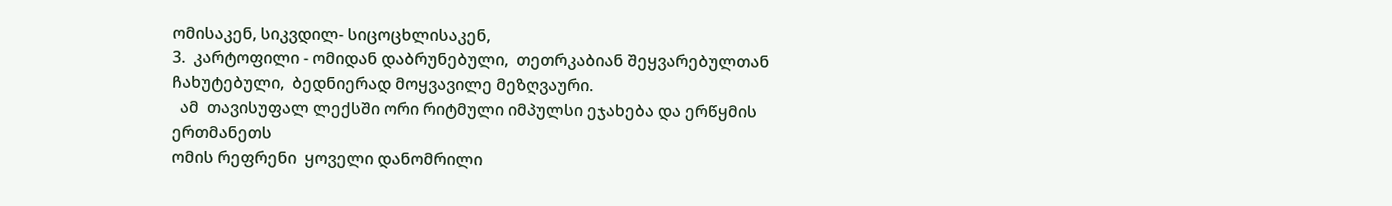ომისაკენ, სიკვდილ- სიცოცხლისაკენ,
3.  კარტოფილი - ომიდან დაბრუნებული,  თეთრკაბიან შეყვარებულთან ჩახუტებული,  ბედნიერად მოყვავილე მეზღვაური.
  ამ  თავისუფალ ლექსში ორი რიტმული იმპულსი ეჯახება და ერწყმის ერთმანეთს
ომის რეფრენი  ყოველი დანომრილი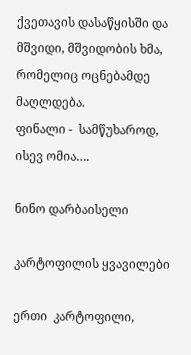ქვეთავის დასაწყისში და მშვიდი, მშვიდობის ხმა, რომელიც ოცნებამდე მაღლდება.
ფინალი -  სამწუხაროდ, ისევ ომია….

ნინო დარბაისელი

კარტოფილის ყვავილები

ერთი  კარტოფილი,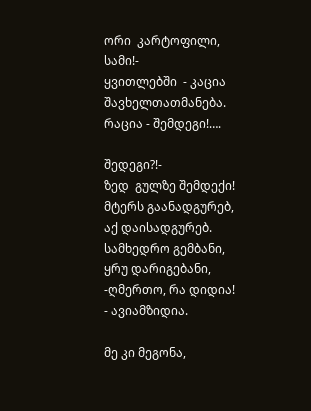ორი  კარტოფილი,
სამი!-
ყვითლებში  - კაცია შავხელთათმანება.
რაცია - შემდეგი!….

შედეგი?!-
ზედ  გულზე შემდექი!
მტერს გაანადგურებ,
აქ დაისადგურებ.
სამხედრო გემბანი,
ყრუ დარიგებანი,
-ღმერთო, რა დიდია!
- ავიამზიდია.

მე კი მეგონა,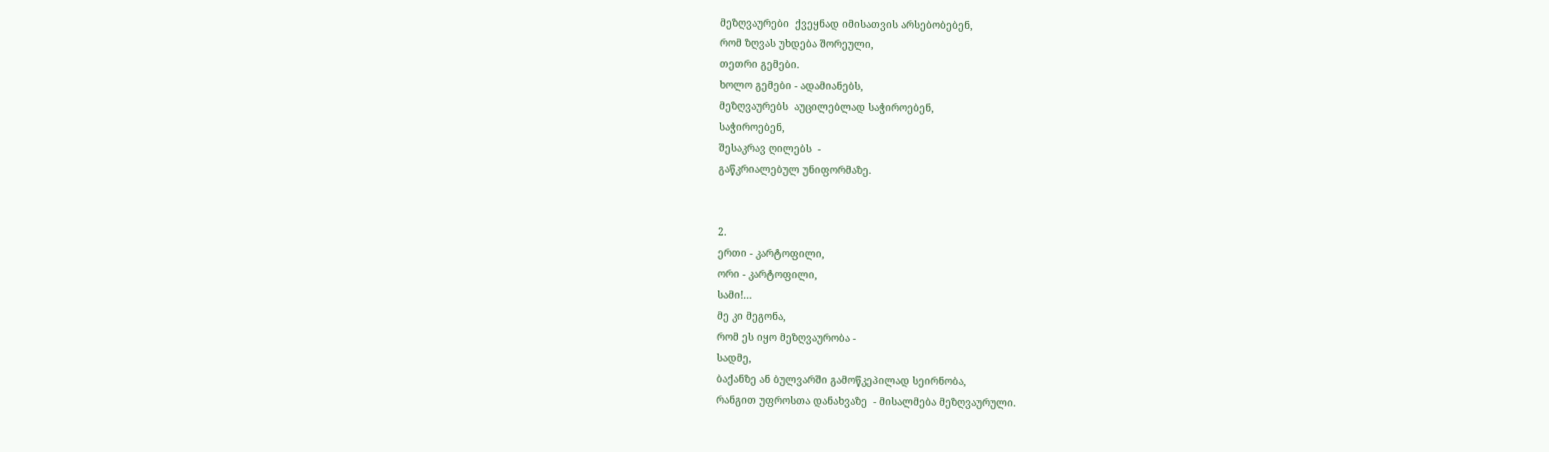მეზღვაურები  ქვეყნად იმისათვის არსებობებენ,
რომ ზღვას უხდება შორეული,
თეთრი გემები.
ხოლო გემები - ადამიანებს,
მეზღვაურებს  აუცილებლად საჭიროებენ,
საჭიროებენ,
შესაკრავ ღილებს  -
გაწკრიალებულ უნიფორმაზე.


2.
ერთი - კარტოფილი,
ორი - კარტოფილი,
სამი!…
მე კი მეგონა,
რომ ეს იყო მეზღვაურობა -
სადმე,
ბაქანზე ან ბულვარში გამოწკეპილად სეირნობა,
რანგით უფროსთა დანახვაზე  - მისალმება მეზღვაურული.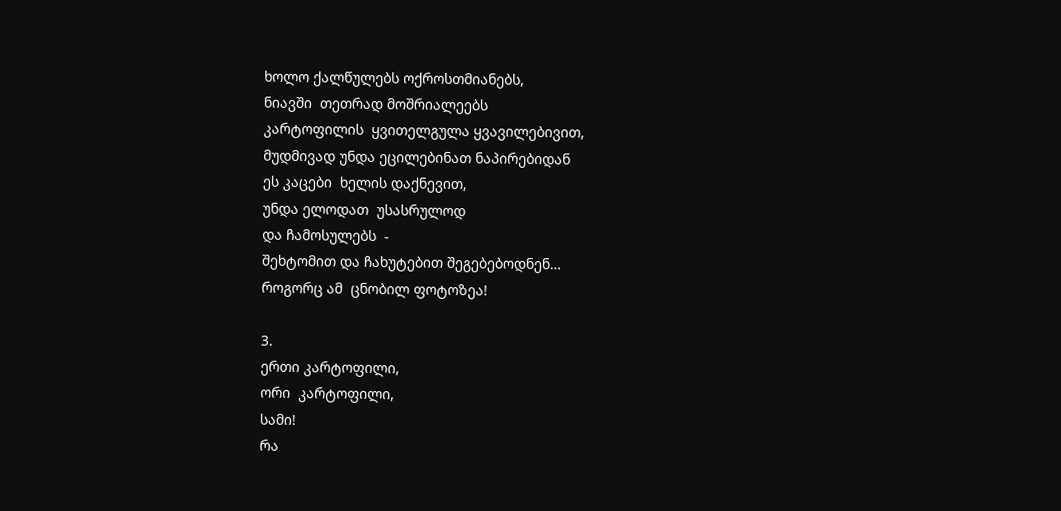ხოლო ქალწულებს ოქროსთმიანებს,
ნიავში  თეთრად მოშრიალეებს
კარტოფილის  ყვითელგულა ყვავილებივით,
მუდმივად უნდა ეცილებინათ ნაპირებიდან
ეს კაცები  ხელის დაქნევით,
უნდა ელოდათ  უსასრულოდ
და ჩამოსულებს  -
შეხტომით და ჩახუტებით შეგებებოდნენ…
როგორც ამ  ცნობილ ფოტოზეა!

3.
ერთი კარტოფილი,
ორი  კარტოფილი,
სამი!
რა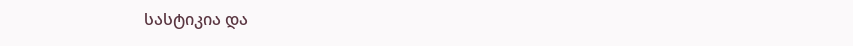სასტიკია და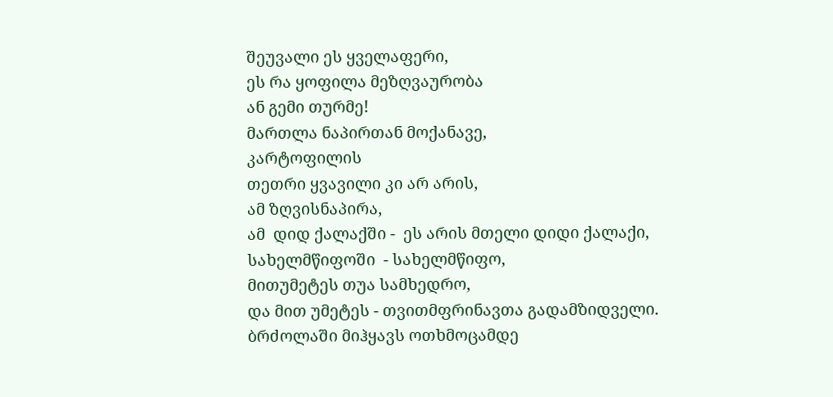შეუვალი ეს ყველაფერი,
ეს რა ყოფილა მეზღვაურობა
ან გემი თურმე!
მართლა ნაპირთან მოქანავე,
კარტოფილის
თეთრი ყვავილი კი არ არის,
ამ ზღვისნაპირა,
ამ  დიდ ქალაქში -  ეს არის მთელი დიდი ქალაქი,
სახელმწიფოში  - სახელმწიფო,
მითუმეტეს თუა სამხედრო,
და მით უმეტეს - თვითმფრინავთა გადამზიდველი.
ბრძოლაში მიჰყავს ოთხმოცამდე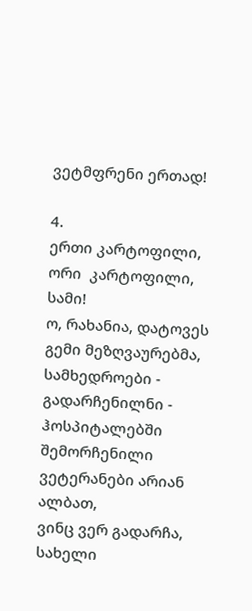ვეტმფრენი ერთად!

4.
ერთი კარტოფილი,
ორი  კარტოფილი,
სამი!
ო, რახანია, დატოვეს გემი მეზღვაურებმა,
სამხედროები -  გადარჩენილნი -  ჰოსპიტალებში შემორჩენილი ვეტერანები არიან ალბათ,
ვინც ვერ გადარჩა, სახელი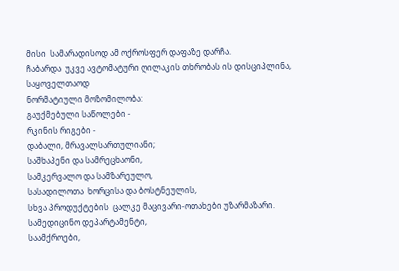მისი  სამარადისოდ ამ ოქროსფერ დაფაზე დარჩა.
ჩაბარდა  უკვე ავტომატური ღილაკის თხრობას ის დისციპლინა,
საყოველთაოდ
ნორმატიული მოზომილობა:
გაუქმებული საწოლები -
რკინის რიგები -
დაბალი, მრავალსართულიანი;
საშხაპენი და სამრეცხაონი,
სამკერვალო და სამზარეულო,
სასადილოთა  ხორცისა და ბოსტნეულის,
სხვა პროდუქტების  ცალკე მაცივარი-ოთახები უზარმაზარი.
სამედიცინო დეპარტამენტი,
საამქროები,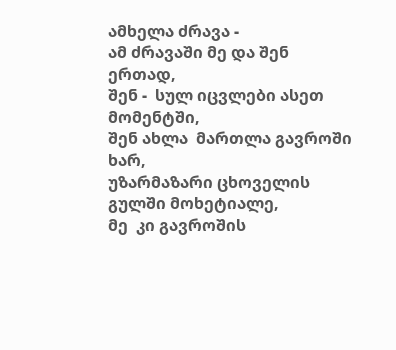ამხელა ძრავა -
ამ ძრავაში მე და შენ ერთად,
შენ -  სულ იცვლები ასეთ მომენტში,
შენ ახლა  მართლა გავროში ხარ,
უზარმაზარი ცხოველის  გულში მოხეტიალე,
მე  კი გავროშის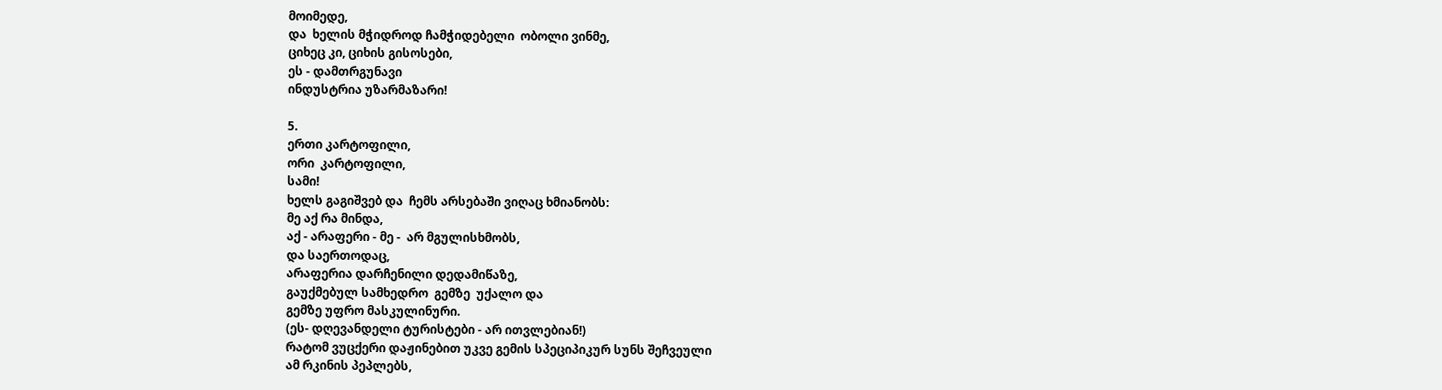მოიმედე,
და  ხელის მჭიდროდ ჩამჭიდებელი  ობოლი ვინმე,
ციხეც კი, ციხის გისოსები,
ეს - დამთრგუნავი
ინდუსტრია უზარმაზარი!

5.
ერთი კარტოფილი,
ორი  კარტოფილი,
სამი!
ხელს გაგიშვებ და  ჩემს არსებაში ვიღაც ხმიანობს:
მე აქ რა მინდა,
აქ - არაფერი - მე -  არ მგულისხმობს,
და საერთოდაც,
არაფერია დარჩენილი დედამიწაზე,
გაუქმებულ სამხედრო  გემზე  უქალო და
გემზე უფრო მასკულინური.
(ეს- დღევანდელი ტურისტები - არ ითვლებიან!)
რატომ ვუცქერი დაჟინებით უკვე გემის სპეციპიკურ სუნს შეჩვეული
ამ რკინის პეპლებს,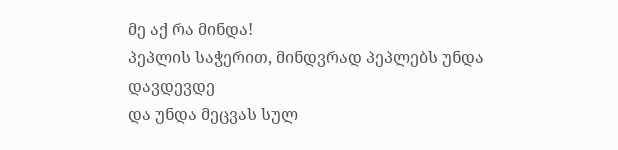მე აქ რა მინდა!
პეპლის საჭერით, მინდვრად პეპლებს უნდა დავდევდე
და უნდა მეცვას სულ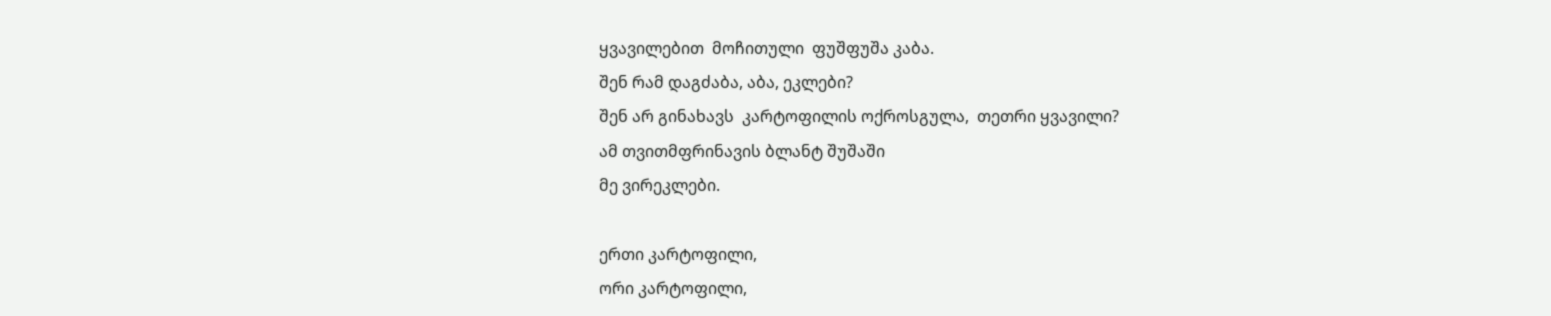ყვავილებით  მოჩითული  ფუშფუშა კაბა.
შენ რამ დაგძაბა, აბა, ეკლები?
შენ არ გინახავს  კარტოფილის ოქროსგულა,  თეთრი ყვავილი?
ამ თვითმფრინავის ბლანტ შუშაში
მე ვირეკლები.

ერთი კარტოფილი,
ორი კარტოფილი,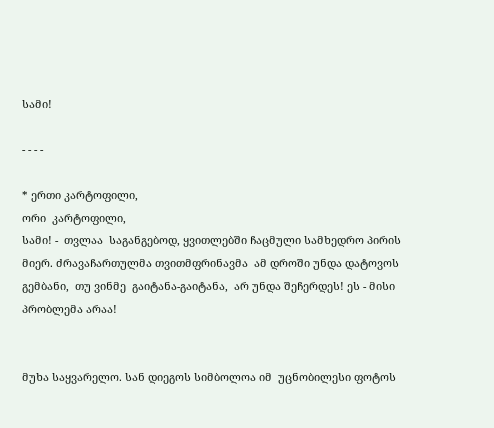სამი!

- - - -

* ერთი კარტოფილი,
ორი  კარტოფილი,
სამი! -  თვლაა  საგანგებოდ, ყვითლებში ჩაცმული სამხედრო პირის მიერ. ძრავაჩართულმა თვითმფრინავმა  ამ დროში უნდა დატოვოს გემბანი,  თუ ვინმე  გაიტანა-გაიტანა,  არ უნდა შეჩერდეს! ეს - მისი პრობლემა არაა!


მუხა საყვარელო. სან დიეგოს სიმბოლოა იმ  უცნობილესი ფოტოს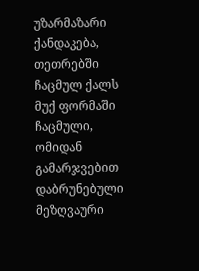უზარმაზარი ქანდაკება, თეთრებში ჩაცმულ ქალს  მუქ ფორმაში  ჩაცმული, ომიდან გამარჯვებით დაბრუნებული მეზღვაური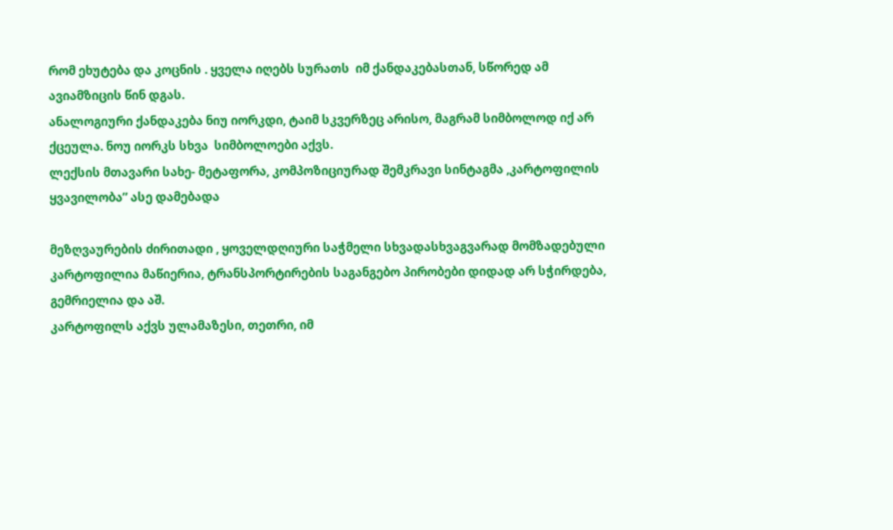რომ ეხუტება და კოცნის . ყველა იღებს სურათს  იმ ქანდაკებასთან, სწორედ ამ ავიამზიცის წინ დგას.
ანალოგიური ქანდაკება ნიუ იორკდი, ტაიმ სკვერზეც არისო, მაგრამ სიმბოლოდ იქ არ ქცეულა. ნოუ იორკს სხვა  სიმბოლოები აქვს.
ლექსის მთავარი სახე- მეტაფორა, კომპოზიციურად შემკრავი სინტაგმა ,კარტოფილის ყვავილობა” ასე დამებადა

მეზღვაურების ძირითადი , ყოველდღიური საჭმელი სხვადასხვაგვარად მომზადებული კარტოფილია მაწიერია, ტრანსპორტირების საგანგებო პირობები დიდად არ სჭირდება, გემრიელია და აშ.
კარტოფილს აქვს ულამაზესი, თეთრი, იმ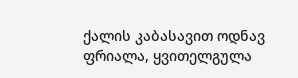ქალის კაბასავით ოდნავ ფრიალა, ყვითელგულა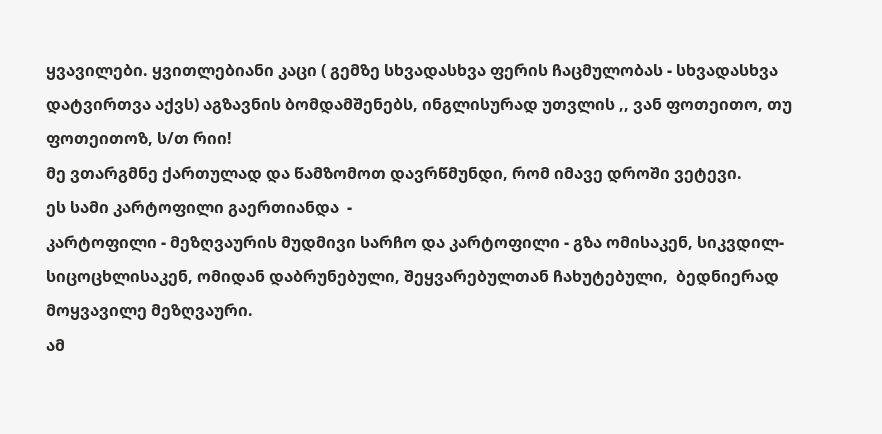ყვავილები. ყვითლებიანი კაცი ( გემზე სხვადასხვა ფერის ჩაცმულობას - სხვადასხვა დატვირთვა აქვს) აგზავნის ბომდამშენებს, ინგლისურად უთვლის ,, ვან ფოთეითო, თუ ფოთეითოზ, ს/თ რიი!
მე ვთარგმნე ქართულად და წამზომოთ დავრწმუნდი, რომ იმავე დროში ვეტევი.
ეს სამი კარტოფილი გაერთიანდა  -
კარტოფილი - მეზღვაურის მუდმივი სარჩო და კარტოფილი - გზა ომისაკენ, სიკვდილ- სიცოცხლისაკენ, ომიდან დაბრუნებული, შეყვარებულთან ჩახუტებული,  ბედნიერად მოყვავილე მეზღვაური.
ამ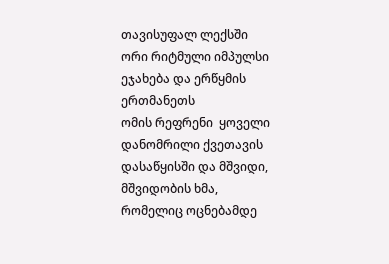თავისუფალ ლექსში ორი რიტმული იმპულსი ეჯახება და ერწყმის ერთმანეთს
ომის რეფრენი  ყოველი დანომრილი ქვეთავის დასაწყისში და მშვიდი, მშვიდობის ხმა, რომელიც ოცნებამდე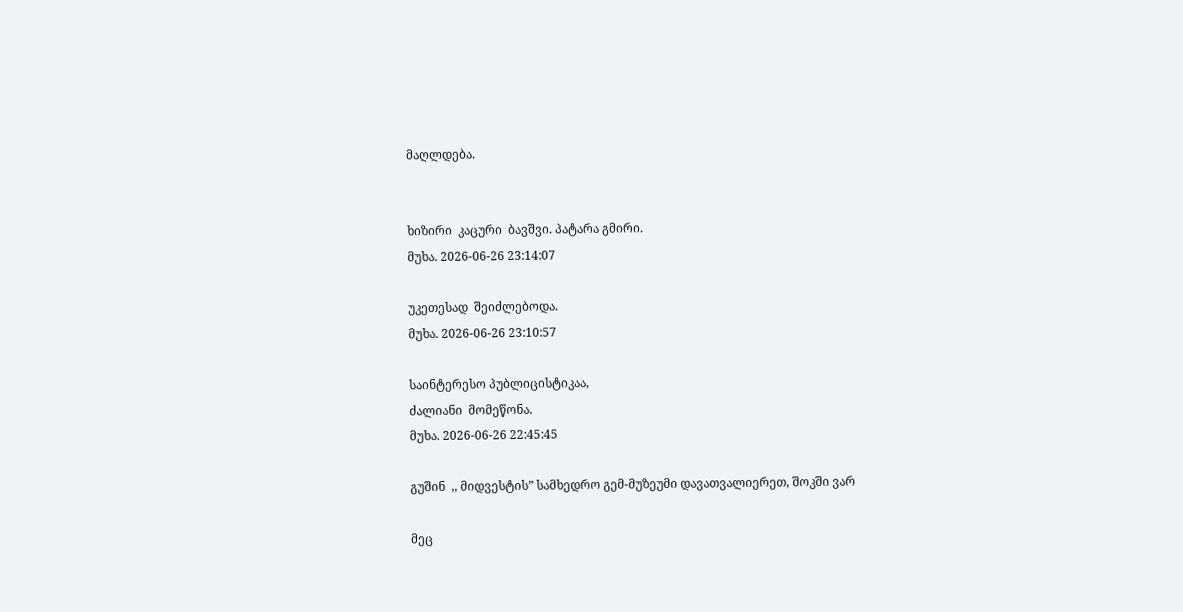მაღლდება.


ხიზირი  კაცური  ბავშვი. პატარა გმირი.
მუხა. 2026-06-26 23:14:07

უკეთესად  შეიძლებოდა.
მუხა. 2026-06-26 23:10:57

საინტერესო პუბლიცისტიკაა,
ძალიანი  მომეწონა.
მუხა. 2026-06-26 22:45:45

გუშინ  ,, მიდვესტის” სამხედრო გემ-მუზეუმი დავათვალიერეთ, შოკში ვარ

მეც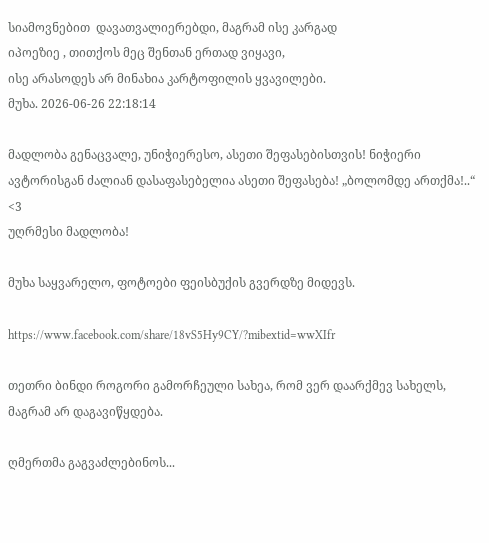სიამოვნებით  დავათვალიერებდი, მაგრამ ისე კარგად
იპოეზიე , თითქოს მეც შენთან ერთად ვიყავი,
ისე არასოდეს არ მინახია კარტოფილის ყვავილები.
მუხა. 2026-06-26 22:18:14

მადლობა გენაცვალე, უნიჭიერესო, ასეთი შეფასებისთვის! ნიჭიერი ავტორისგან ძალიან დასაფასებელია ასეთი შეფასება! „ბოლომდე ართქმა!..“ <3
უღრმესი მადლობა!

მუხა საყვარელო, ფოტოები ფეისბუქის გვერდზე მიდევს.

https://www.facebook.com/share/18vS5Hy9CY/?mibextid=wwXIfr

თეთრი ბინდი როგორი გამორჩეული სახეა, რომ ვერ დაარქმევ სახელს, მაგრამ არ დაგავიწყდება.

ღმერთმა გაგვაძლებინოს...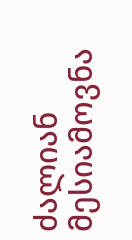ძალიან მესიამოვნა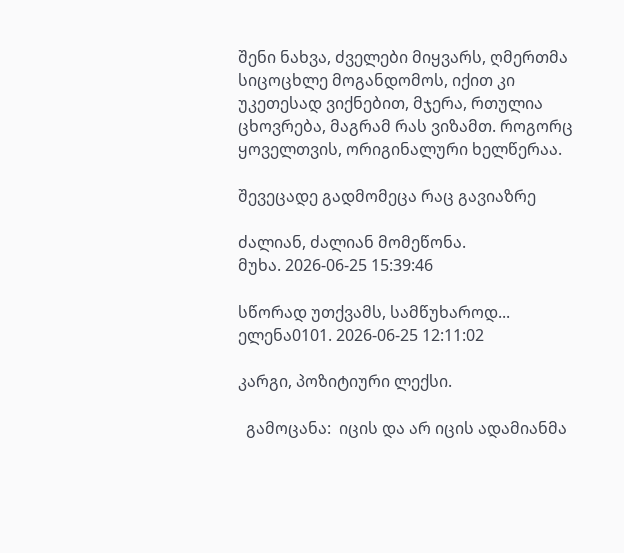შენი ნახვა, ძველები მიყვარს, ღმერთმა სიცოცხლე მოგანდომოს, იქით კი უკეთესად ვიქნებით, მჯერა, რთულია ცხოვრება, მაგრამ რას ვიზამთ. როგორც ყოველთვის, ორიგინალური ხელწერაა.

შევეცადე გადმომეცა რაც გავიაზრე

ძალიან, ძალიან მომეწონა.
მუხა. 2026-06-25 15:39:46

სწორად უთქვამს, სამწუხაროდ...
ელენა0101. 2026-06-25 12:11:02

კარგი, პოზიტიური ლექსი.

  გამოცანა:  იცის და არ იცის ადამიანმა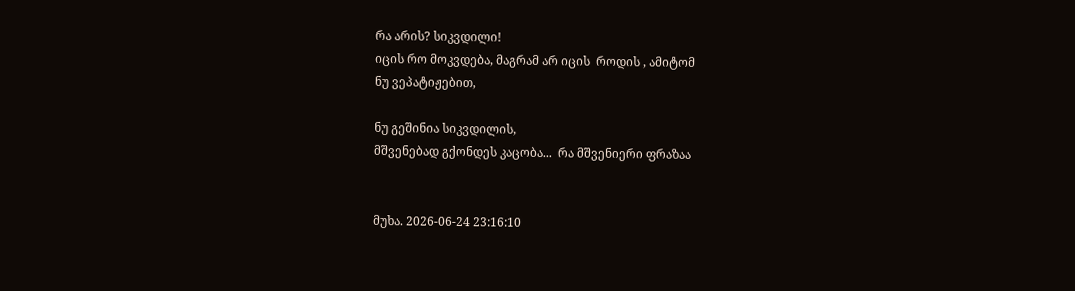რა არის? სიკვდილი!
იცის რო მოკვდება, მაგრამ არ იცის  როდის , ამიტომ
ნუ ვეპატიჟებით,

ნუ გეშინია სიკვდილის,
მშვენებად გქონდეს კაცობა...  რა მშვენიერი ფრაზაა


მუხა. 2026-06-24 23:16:10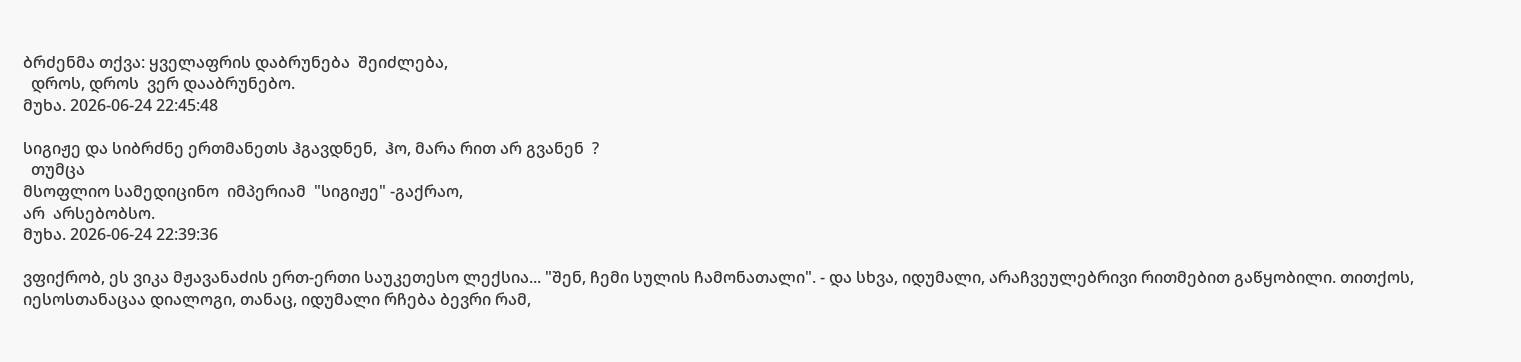ბრძენმა თქვა: ყველაფრის დაბრუნება  შეიძლება,
  დროს, დროს  ვერ დააბრუნებო.
მუხა. 2026-06-24 22:45:48

სიგიჟე და სიბრძნე ერთმანეთს ჰგავდნენ,  ჰო, მარა რით არ გვანენ  ?
  თუმცა
მსოფლიო სამედიცინო  იმპერიამ  "სიგიჟე" -გაქრაო,
არ  არსებობსო.
მუხა. 2026-06-24 22:39:36

ვფიქრობ, ეს ვიკა მჟავანაძის ერთ-ერთი საუკეთესო ლექსია... "შენ, ჩემი სულის ჩამონათალი". - და სხვა, იდუმალი, არაჩვეულებრივი რითმებით გაწყობილი. თითქოს, იესოსთანაცაა დიალოგი, თანაც, იდუმალი რჩება ბევრი რამ,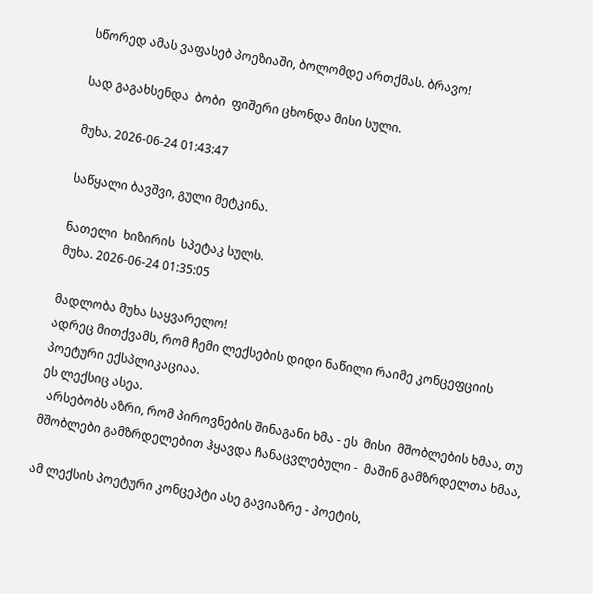სწორედ ამას ვაფასებ პოეზიაში, ბოლომდე ართქმას. ბრავო!

სად გაგახსენდა  ბობი  ფიშერი ცხონდა მისი სული.

მუხა. 2026-06-24 01:43:47

საწყალი ბავშვი, გული მეტკინა.

ნათელი  ხიზირის  სპეტაკ სულს.
მუხა. 2026-06-24 01:35:05

მადლობა მუხა საყვარელო!
ადრეც მითქვამს, რომ ჩემი ლექსების დიდი ნაწილი რაიმე კონცეფციის პოეტური ექსპლიკაციაა.
ეს ლექსიც ასეა.
  არსებობს აზრი, რომ პიროვნების შინაგანი ხმა - ეს  მისი  მშობლების ხმაა, თუ მშობლები გამზრდელებით ჰყავდა ჩანაცვლებული -  მაშინ გამზრდელთა ხმაა,

ამ ლექსის პოეტური კონცეპტი ასე გავიაზრე - პოეტის,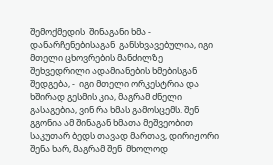შემოქმედის  შინაგანი ხმა -    დანარჩენებისაგან  განსხვავებულია, იგი მთელი ცხოვრების მანძილზე შეხვედრილი ადამიანების ხმებისგან შედგება, -  იგი მთელი ორკესტრია და ხშირად გესმის კია, მაგრამ ძნელი გასაგებია, ვინ რა ხმას გამოსცემს. შენ გგონია ამ შინაგან ხმათა მეშვეობით საკუთარ ბედს თავად მართავ, დირიჟორი შენა ხარ, მაგრამ შენ  მხოლოდ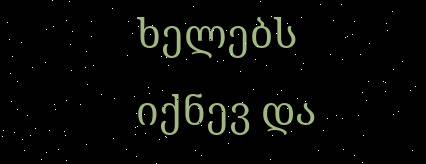ხელებს იქნევ და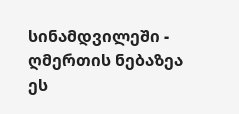სინამდვილეში -  ღმერთის ნებაზეა  ეს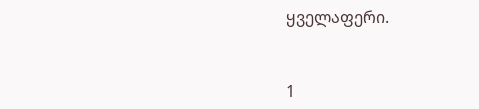ყველაფერი.


1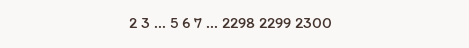2 3 ... 5 6 7 ... 2298 2299 2300